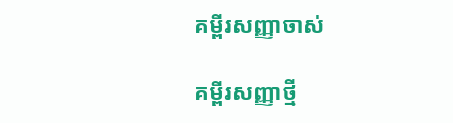គម្ពីរសញ្ញាចាស់

គម្ពីរសញ្ញាថ្មី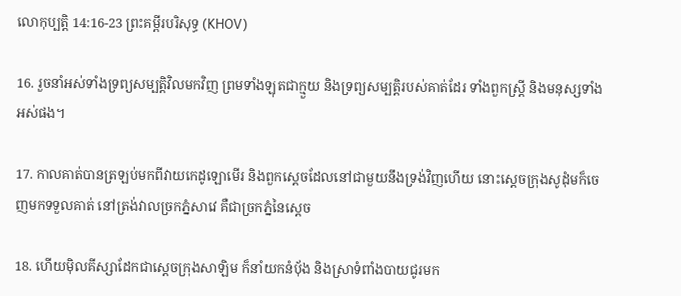លោកុប្បត្តិ 14:16-23 ព្រះគម្ពីរបរិសុទ្ធ (KHOV)

16. រួចនាំអស់ទាំងទ្រព្យសម្បត្តិវិលមកវិញ ព្រមទាំងឡុតជាក្មួយ និងទ្រព្យសម្បត្តិរបស់គាត់ដែរ ទាំងពួកស្ត្រី និងមនុស្សទាំងអស់ផង។

17. កាលគាត់បានត្រឡប់មកពីវាយកេដូ‌ឡោមើរ និងពួកស្តេចដែលនៅជាមួយនឹងទ្រង់វិញហើយ នោះស្តេចក្រុងសូដុំមក៏ចេញមកទទួលគាត់ នៅត្រង់វាលច្រកភ្នំសាវេ គឺជាច្រកភ្នំនៃស្តេច

18. ហើយម៉ិល‌គីស្សា‌ដែកជាស្តេចក្រុងសាឡិម ក៏នាំយកនំបុ័ង និងស្រាទំពាំង‌បាយ‌ជូរមក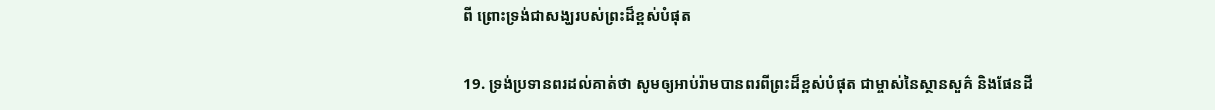ពី ព្រោះទ្រង់ជាសង្ឃរបស់ព្រះដ៏ខ្ពស់បំផុត

19. ទ្រង់ប្រទានពរដល់គាត់ថា សូមឲ្យអាប់រ៉ាមបានពរពីព្រះដ៏ខ្ពស់បំផុត ជាម្ចាស់នៃស្ថានសួគ៌ និងផែនដី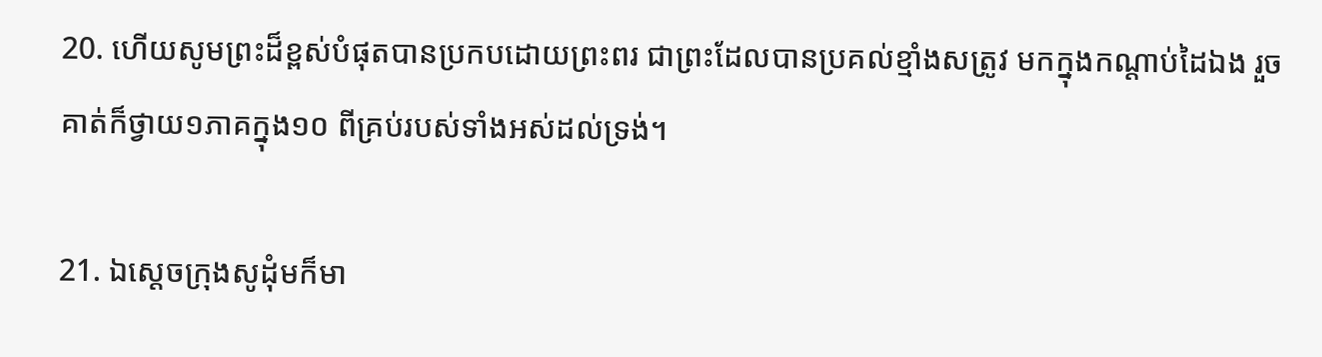20. ហើយសូមព្រះដ៏ខ្ពស់បំផុតបានប្រកបដោយព្រះពរ ជាព្រះដែលបានប្រគល់ខ្មាំងសត្រូវ មកក្នុងកណ្តាប់ដៃឯង រួចគាត់ក៏ថ្វាយ១ភាគក្នុង១០ ពីគ្រប់របស់ទាំងអស់ដល់ទ្រង់។

21. ឯស្តេចក្រុងសូដុំមក៏មា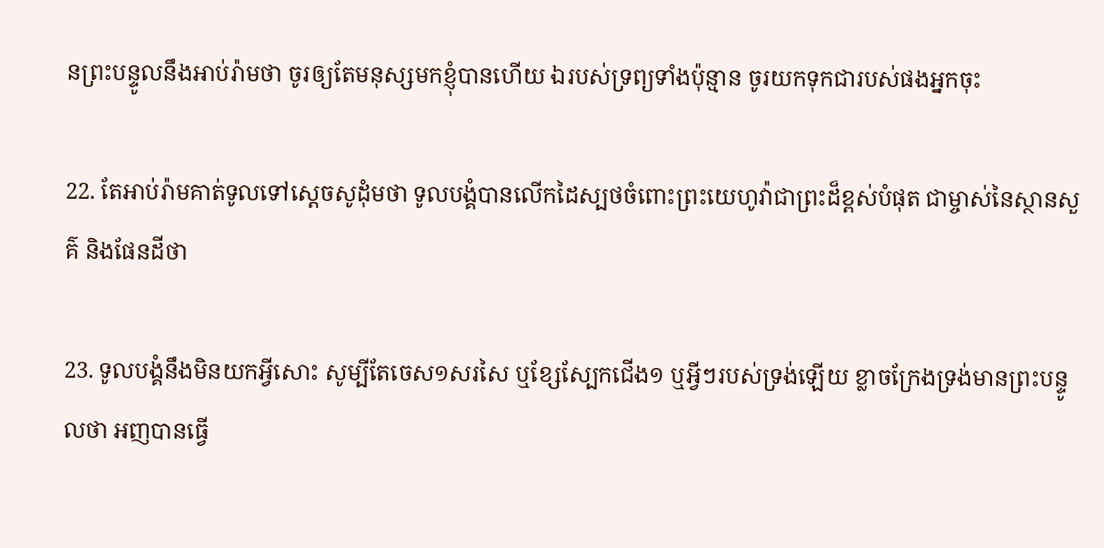នព្រះ‌បន្ទូលនឹងអាប់រ៉ាមថា ចូរឲ្យតែមនុស្សមកខ្ញុំបានហើយ ឯរបស់ទ្រព្យទាំងប៉ុន្មាន ចូរយកទុកជារបស់ផងអ្នកចុះ

22. តែអាប់រ៉ាមគាត់ទូលទៅស្តេចសូដុំមថា ទូល‌បង្គំបានលើកដៃស្បថចំពោះព្រះ‌យេហូវ៉ាជាព្រះដ៏ខ្ពស់បំផុត ជាម្ចាស់នៃស្ថានសួគ៌ និងផែនដីថា

23. ទូល‌បង្គំនឹងមិនយកអ្វីសោះ សូម្បីតែចេស១សរសៃ ឬខ្សែស្បែកជើង១ ឬអ្វីៗរបស់ទ្រង់ឡើយ ខ្លាចក្រែងទ្រង់មានព្រះ‌បន្ទូលថា អញបានធ្វើ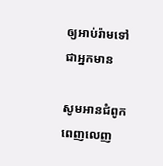ឲ្យអាប់រ៉ាមទៅជាអ្នកមាន

សូមអានជំពូកពេញលេញ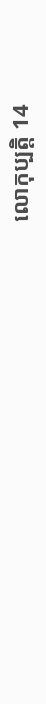លោកុប្បត្តិ 14